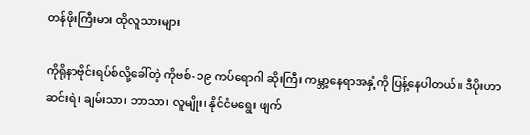တန်ဖိုးကြီးမား ထိုလူသားများ

ကိုရိုနာဗိုင်းရပ်စ်လို့ခေါ်တဲ့ ကိုဗစ်-၁၉ ကပ်ရောဂါ ဆိုးကြီး ကမ္ဘာ့နေရာအနှံ့ကို ပြန့်နေပါတယ်။ ဒီပိုးဟာ ဆင်းရဲ၊ ချမ်းသာ၊ ဘာသာ၊ လူမျိုး၊ နိုင်ငံမရွေး ဖျက်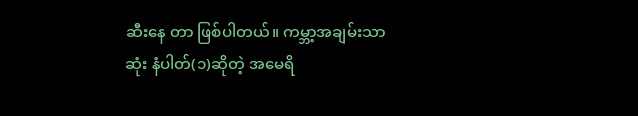ဆီးနေ တာ ဖြစ်ပါတယ်။ ကမ္ဘာ့အချမ်းသာဆုံး နံပါတ်(၁)ဆိုတဲ့ အမေရိ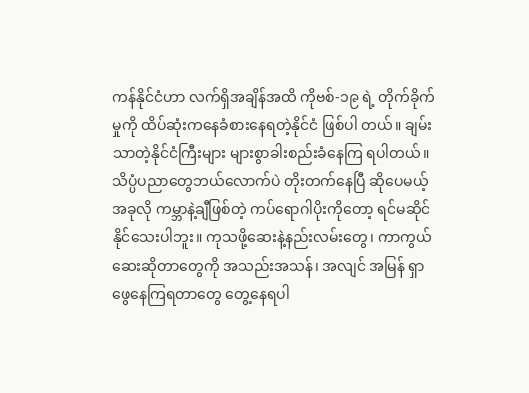ကန်နိုင်ငံဟာ လက်ရှိအချိန်အထိ ကိုဗစ်-၁၉ ရဲ့ တိုက်ခိုက်မှုကို ထိပ်ဆုံးကနေခံစားနေရတဲ့နိုင်ငံ ဖြစ်ပါ တယ်။ ချမ်းသာတဲ့နိုင်ငံကြီးများ များစွာခါးစည်းခံနေကြ ရပါတယ်။ သိပ္ပံပညာတွေဘယ်လောက်ပဲ တိုးတက်နေပြီ ဆိုပေမယ့် အခုလို ကမ္ဘာနဲ့ချီဖြစ်တဲ့ ကပ်ရောဂါပိုးကိုတော့ ရင်မဆိုင်နိုင်သေးပါဘူး။ ကုသဖို့ဆေးနဲ့နည်းလမ်းတွေ၊ ကာကွယ်ဆေးဆိုတာတွေကို အသည်းအသန်၊ အလျင် အမြန် ရှာဖွေနေကြရတာတွေ တွေ့နေရပါ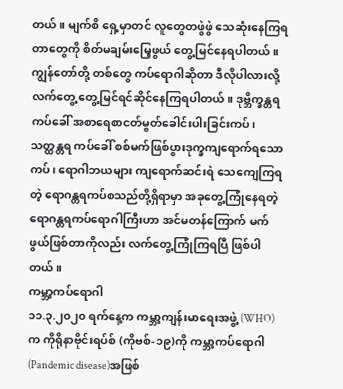တယ်။ မျက်စိ ရှေ့မှာတင် လူတွေတဖွဲဖွဲ သေဆုံးနေကြရတာတွေကို စိတ်မချမ်းမြေ့ဖွယ် တွေ့မြင်နေရပါတယ်။ ကျွန်တော်တို့ တစ်တွေ ကပ်ရောဂါဆိုတာ ဒီလိုပါလားလို့ လက်တွေ့ တွေ့မြင်ရင်ဆိုင်နေကြရပါတယ်။ ဒုဗ္ဘိက္ခန္တရကပ်ခေါ် အစာရေစာငတ်မွတ်ခေါင်းပါးခြင်းကပ်၊ သတ္ထန္တရ ကပ်ခေါ် စစ်မက်ဖြစ်ပွားဒုက္ခကျရောက်ရသောကပ်၊ ရောဂါဘယများ ကျရောက်ဆင်းရဲ သေကျေကြရတဲ့ ရောဂန္တရကပ်စသည်တို့ရှိရာမှာ အခုတွေ့ကြုံနေရတဲ့ ရောဂန္တရကပ်ရောဂါကြီးဟာ အင်မတန်ကြောက် မက်ဖွယ်ဖြစ်တာကိုလည်း လက်တွေ့ကြုံကြရပြီ ဖြစ်ပါတယ်။
ကမ္ဘာ့ကပ်ရောဂါ
၁၁.၃.၂၀၂၀ ရက်နေ့က ကမ္ဘာ့ကျန်းမာရေးအဖွဲ့ (WHO) က ကိုရိုနာဗိုင်းရပ်စ် (ကိုဗစ်-၁၉)ကို ကမ္ဘာ့ကပ်ရောဂါ (Pandemic disease)အဖြစ်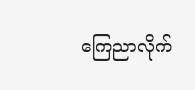ကြေညာလိုက်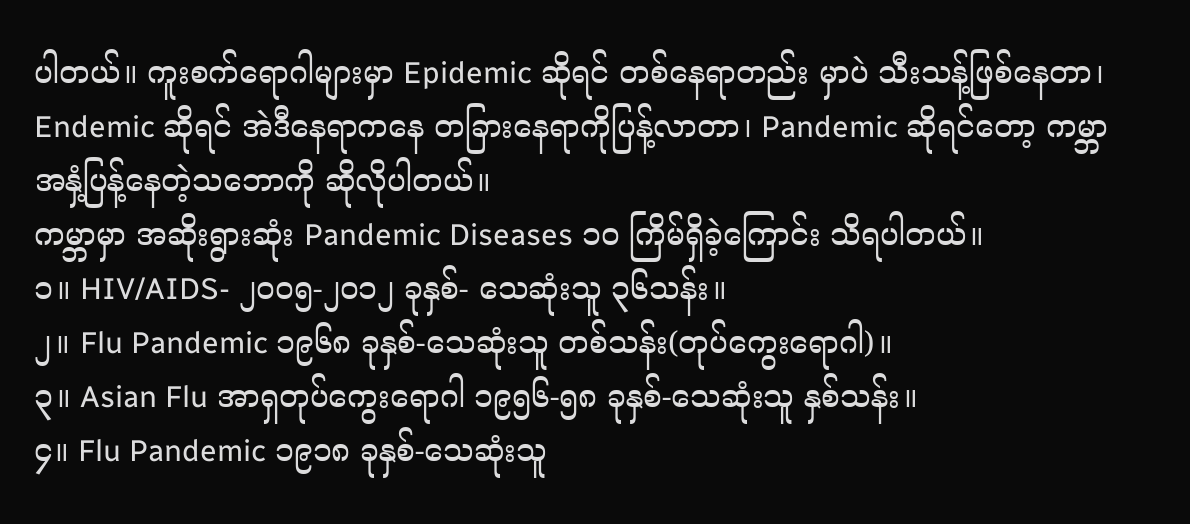ပါတယ်။ ကူးစက်ရောဂါများမှာ Epidemic ဆိုရင် တစ်နေရာတည်း မှာပဲ သီးသန့်ဖြစ်နေတာ၊ Endemic ဆိုရင် အဲဒီနေရာကနေ တခြားနေရာကိုပြန့်လာတာ၊ Pandemic ဆိုရင်တော့ ကမ္ဘာအနှံ့ပြန့်နေတဲ့သဘောကို ဆိုလိုပါတယ်။
ကမ္ဘာမှာ အဆိုးရွားဆုံး Pandemic Diseases ၁၀ ကြိမ်ရှိခဲ့ကြောင်း သိရပါတယ်။
၁။ HIV/AIDS- ၂၀၀၅-၂၀၁၂ ခုနှစ်- သေဆုံးသူ ၃၆သန်း။
၂။ Flu Pandemic ၁၉၆၈ ခုနှစ်-သေဆုံးသူ တစ်သန်း(တုပ်ကွေးရောဂါ)။
၃။ Asian Flu အာရှတုပ်ကွေးရောဂါ ၁၉၅၆-၅၈ ခုနှစ်-သေဆုံးသူ နှစ်သန်း။
၄။ Flu Pandemic ၁၉၁၈ ခုနှစ်-သေဆုံးသူ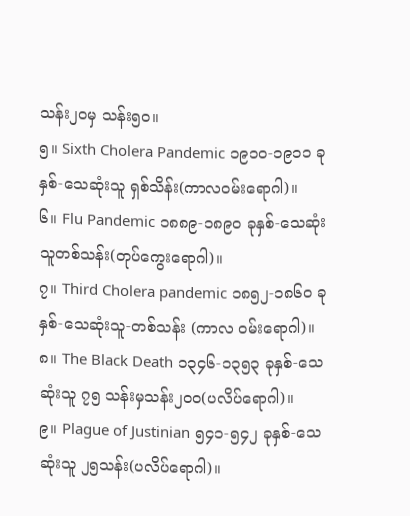သန်း၂ဝမှ သန်း၅၀။
၅။ Sixth Cholera Pandemic ၁၉၁၀-၁၉၁၁ ခုနှစ်-သေဆုံးသူ ရှစ်သိန်း(ကာလဝမ်းရောဂါ)။
၆။ Flu Pandemic ၁၈၈၉-၁၈၉ဝ ခုနှစ်-သေဆုံးသူတစ်သန်း(တုပ်ကွေးရောဂါ)။
၇။ Third Cholera pandemic ၁၈၅၂-၁၈၆ဝ ခုနှစ်-သေဆုံးသူ-တစ်သန်း (ကာလ ဝမ်းရောဂါ)။
၈။ The Black Death ၁၃၄၆-၁၃၅၃ ခုနှစ်-သေဆုံးသူ ၇၅ သန်းမှသန်း၂၀၀(ပလိပ်ရောဂါ)။
၉။ Plague of Justinian ၅၄၁-၅၄၂ ခုနှစ်-သေဆုံးသူ ၂၅သန်း(ပလိပ်ရောဂါ)။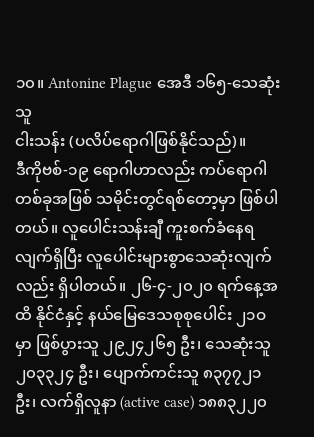၁၀။ Antonine Plague အေဒီ ၁၆၅-သေဆုံးသူ
ငါးသန်း (ပလိပ်ရောဂါဖြစ်နိုင်သည်)။
ဒီကိုဗစ်-၁၉ ရောဂါဟာလည်း ကပ်ရောဂါတစ်ခုအဖြစ် သမိုင်းတွင်ရစ်တော့မှာ ဖြစ်ပါတယ်။ လူပေါင်းသန်းချီ ကူးစက်ခံနေရလျက်ရှိပြီး လူပေါင်းများစွာသေဆုံးလျက် လည်း ရှိပါတယ်။ ၂၆-၄-၂၀၂၀ ရက်နေ့အထိ နိုင်ငံနှင့် နယ်မြေဒေသစုစုပေါင်း ၂၁ဝ မှာ ဖြစ်ပွားသူ ၂၉၂၄၂၆၅ ဦး၊ သေဆုံးသူ ၂၀၃၃၂၄ ဦး၊ ပျောက်ကင်းသူ ၈၃၇၇၂၁ ဦး၊ လက်ရှိလူနာ (active case) ၁၈၈၃၂၂၀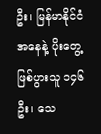ဦး၊ မြန်မာနိုင်ငံအနေနဲ့ ပိုးတွေ့ဖြစ်ပွားသူ ၁၄၆ ဦး၊ သေ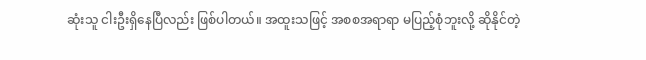ဆုံးသူ ငါးဦးရှိနေပြီလည်း ဖြစ်ပါတယ်။ အထူးသဖြင့် အစစအရာရာ မပြည့်စုံဘူးလို့ ဆိုနိုင်တဲ့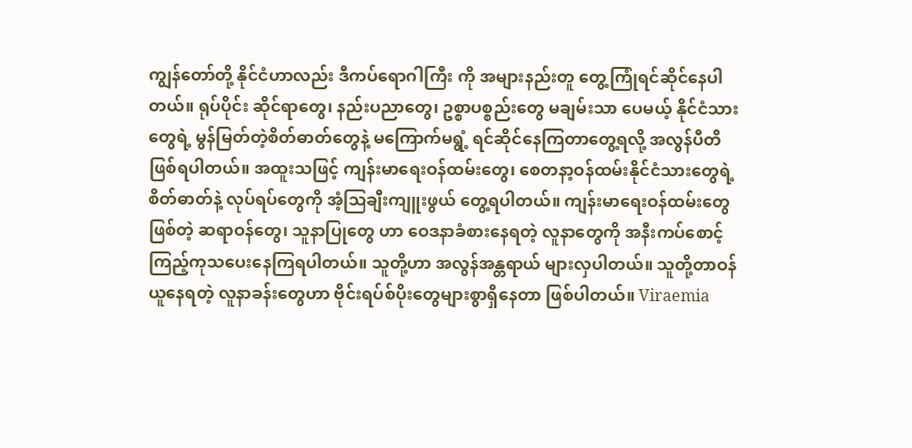ကျွန်တော်တို့ နိုင်ငံဟာလည်း ဒီကပ်ရောဂါကြီး ကို အများနည်းတူ တွေ့ကြုံရင်ဆိုင်နေပါတယ်။ ရုပ်ပိုင်း ဆိုင်ရာတွေ၊ နည်းပညာတွေ၊ ဥစ္စာပစ္စည်းတွေ မချမ်းသာ ပေမယ့် နိုင်ငံသားတွေရဲ့ မွန်မြတ်တဲ့စိတ်ဓာတ်တွေနဲ့ မကြောက်မရွံ့ ရင်ဆိုင်နေကြတာတွေ့ရလို့ အလွန်ပီတိ ဖြစ်ရပါတယ်။ အထူးသဖြင့် ကျန်းမာရေးဝန်ထမ်းတွေ၊ စေတနာ့ဝန်ထမ်းနိုင်ငံသားတွေရဲ့ စိတ်ဓာတ်နဲ့ လုပ်ရပ်တွေကို အံ့ဩချီးကျူးဖွယ် တွေ့ရပါတယ်။ ကျန်းမာရေးဝန်ထမ်းတွေဖြစ်တဲ့ ဆရာဝန်တွေ၊ သူနာပြုတွေ ဟာ ဝေဒနာခံစားနေရတဲ့ လူနာတွေကို အနီးကပ်စောင့် ကြည့်ကုသပေးနေကြရပါတယ်။ သူတို့ဟာ အလွန်အန္တရာယ် များလှပါတယ်။ သူတို့တာဝန်ယူနေရတဲ့ လူနာခန်းတွေဟာ ဗိုင်းရပ်စ်ပိုးတွေများစွာရှိနေတာ ဖြစ်ပါတယ်။ Viraemia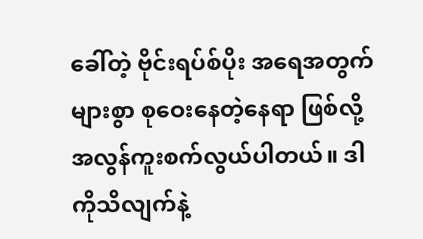ခေါ်တဲ့ ဗိုင်းရပ်စ်ပိုး အရေအတွက်များစွာ စုဝေးနေတဲ့နေရာ ဖြစ်လို့ အလွန်ကူးစက်လွယ်ပါတယ်။ ဒါကိုသိလျက်နဲ့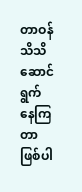တာဝန်သိသိဆောင်ရွက်နေကြတာ ဖြစ်ပါ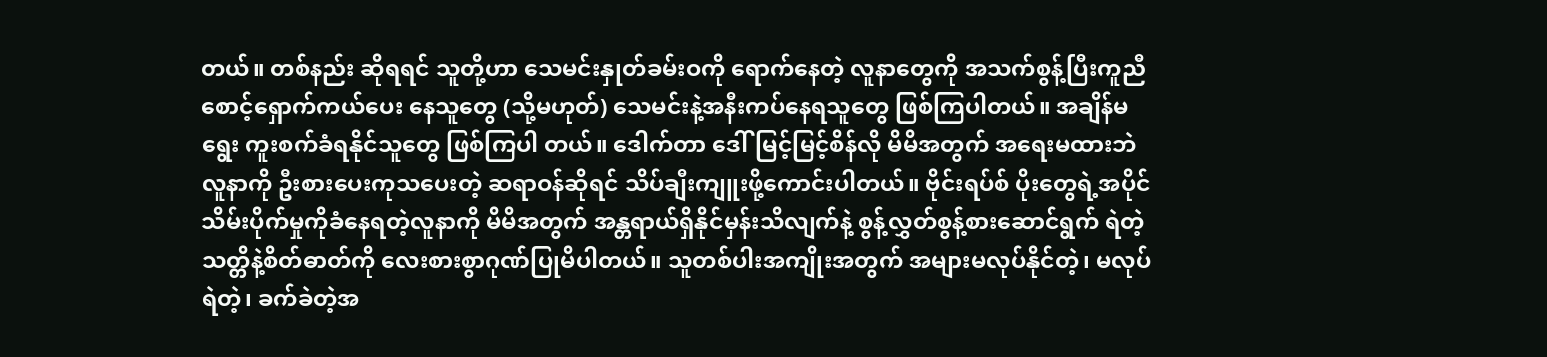တယ်။ တစ်နည်း ဆိုရရင် သူတို့ဟာ သေမင်းနှုတ်ခမ်းဝကို ရောက်နေတဲ့ လူနာတွေကို အသက်စွန့်ပြီးကူညီစောင့်ရှောက်ကယ်ပေး နေသူတွေ (သို့မဟုတ်) သေမင်းနဲ့အနီးကပ်နေရသူတွေ ဖြစ်ကြပါတယ်။ အချိန်မရွေး ကူးစက်ခံရနိုင်သူတွေ ဖြစ်ကြပါ တယ်။ ဒေါက်တာ ဒေါ်မြင့်မြင့်စိန်လို မိမိအတွက် အရေးမထားဘဲ လူနာကို ဦးစားပေးကုသပေးတဲ့ ဆရာဝန်ဆိုရင် သိပ်ချီးကျူးဖို့ကောင်းပါတယ်။ ဗိုင်းရပ်စ် ပိုးတွေရဲ့အပိုင်သိမ်းပိုက်မှုကိုခံနေရတဲ့လူနာကို မိမိအတွက် အန္တရာယ်ရှိနိုင်မှန်းသိလျက်နဲ့ စွန့်လွှတ်စွန့်စားဆောင်ရွက် ရဲတဲ့ သတ္တိနဲ့စိတ်ဓာတ်ကို လေးစားစွာဂုဏ်ပြုမိပါတယ်။ သူတစ်ပါးအကျိုးအတွက် အများမလုပ်နိုင်တဲ့၊ မလုပ်ရဲတဲ့၊ ခက်ခဲတဲ့အ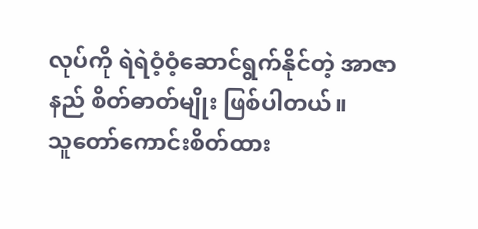လုပ်ကို ရဲရဲဝံ့ဝံ့ဆောင်ရွက်နိုင်တဲ့ အာဇာနည် စိတ်ဓာတ်မျိုး ဖြစ်ပါတယ်။
သူတော်ကောင်းစိတ်ထား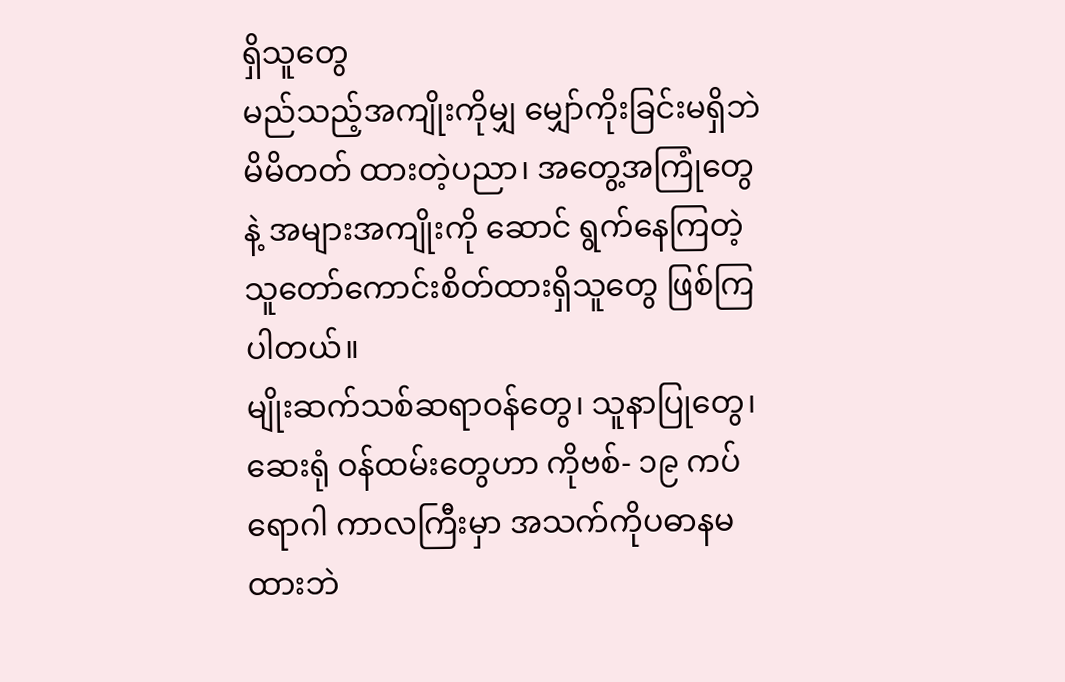ရှိသူတွေ
မည်သည့်အကျိုးကိုမျှ မျှော်ကိုးခြင်းမရှိဘဲ မိမိတတ် ထားတဲ့ပညာ၊ အတွေ့အကြုံတွေနဲ့ အများအကျိုးကို ဆောင် ရွက်နေကြတဲ့ သူတော်ကောင်းစိတ်ထားရှိသူတွေ ဖြစ်ကြ ပါတယ်။
မျိုးဆက်သစ်ဆရာဝန်တွေ၊ သူနာပြုတွေ၊ ဆေးရုံ ဝန်ထမ်းတွေဟာ ကိုဗစ်- ၁၉ ကပ်ရောဂါ ကာလကြီးမှာ အသက်ကိုပဓာနမထားဘဲ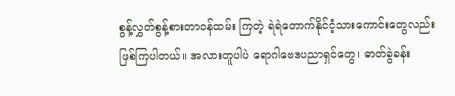စွန့်လွှတ်စွန့်စားတာဝန်ထမ်း ကြတဲ့ ရဲရဲတောက်နိုင်ငံ့သားကောင်းတွေလည်း ဖြစ်ကြပါတယ်။ အလားတူပါပဲ ရောဂါဗေဒပညာရှင်တွေ၊ ဓာတ်ခွဲခန်း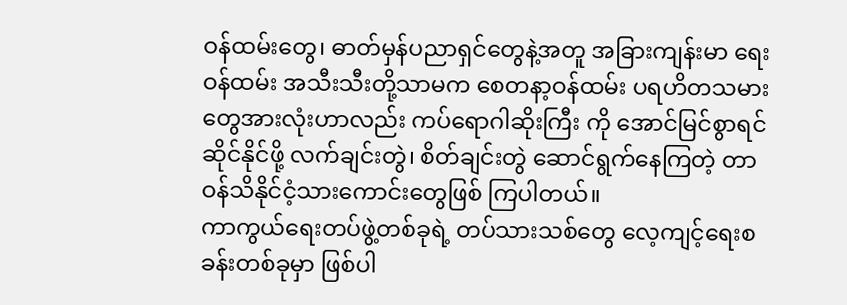ဝန်ထမ်းတွေ၊ ဓာတ်မှန်ပညာရှင်တွေနဲ့အတူ အခြားကျန်းမာ ရေးဝန်ထမ်း အသီးသီးတို့သာမက စေတနာ့ဝန်ထမ်း ပရဟိတသမားတွေအားလုံးဟာလည်း ကပ်ရောဂါဆိုးကြီး ကို အောင်မြင်စွာရင်ဆိုင်နိုင်ဖို့ လက်ချင်းတွဲ၊ စိတ်ချင်းတွဲ ဆောင်ရွက်နေကြတဲ့ တာဝန်သိနိုင်ငံ့သားကောင်းတွေဖြစ် ကြပါတယ်။
ကာကွယ်ရေးတပ်ဖွဲ့တစ်ခုရဲ့ တပ်သားသစ်တွေ လေ့ကျင့်ရေးစခန်းတစ်ခုမှာ ဖြစ်ပါ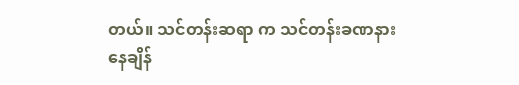တယ်။ သင်တန်းဆရာ က သင်တန်းခဏနားနေချိန်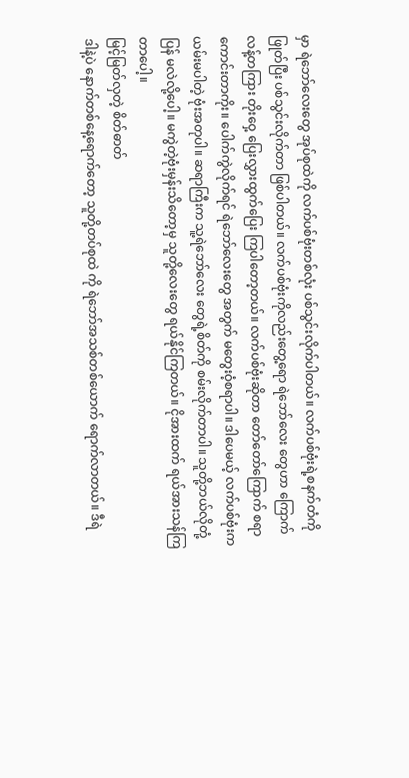မှာ ရဲဘော်လေးတွေ အုပ်စုထဲကို လက်ပစ်ဗုံးတစ်လုံး ပစ်သွင်းလိုက်ပါတယ်။ လက်ပစ်ဗုံးရဲ့စနက်တံကိုဖြုတ်ပြီး ပစ်သွင်းလိုက်တာ ဖြစ်ပါတယ်။ လက်ပစ်ဗုံးကိုလည်းတွေ့ရော ရဲဘော်လေး တွေဟာ ကြောက်လန့်တကြား တိုးဝှေ့ ပြေးလွှားထွက်ပြေး ကြပါတော့တယ်။ လက်ပစ်ဗုံးဆိုတာ တော်တော်ကြောက် စရာကောင်းတာကိုး။ ပေါက်ကွဲလိုက်ရင် ရဲဘော်လေးတွေ အတွက် မတွေးဝံ့စရာပါ။ ဒါပေမယ့် လက်ပစ်ဗုံးက ယမ်းမပါတဲ့ ဗုံးအတုပါ။ ဆရာကြီးက သူ့ရဲဘော်လေး တွေရဲ့စိတ်ကို စမ်းလိုက်တာပါ။ သူတို့ဘယ်လိုတုံ့ပြန် မလဲလို့ပေါ့။ မကွဲတဲ့ဗုံးမှန်းသိတော့မှ သူတို့လေးတွေ ရယ်နိုင်ကြတယ်။ ငိုအားထက် ရယ်အားသန်ကြတာပေါ့။
မြင့်မြတ်လှတဲ့ စိတ်ဓာတ်
ဒါနဲ့ပဲ နောက်တစ်နေ့ရောက်တော့ သူတို့တပ်စုထဲ ကို ရဲဘော်အသစ်တစ်ယောက် ရောက်လာတယ်။ ဒီရဲ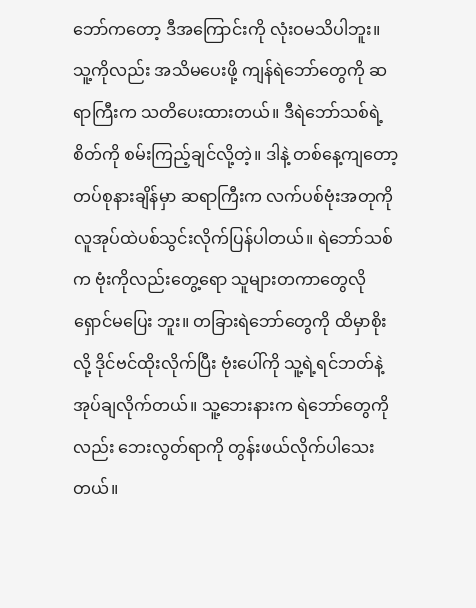ဘော်ကတော့ ဒီအကြောင်းကို လုံးဝမသိပါဘူး။ သူ့ကိုလည်း အသိမပေးဖို့ ကျန်ရဲဘော်တွေကို ဆရာကြီးက သတိပေးထားတယ်။ ဒီရဲဘော်သစ်ရဲ့ စိတ်ကို စမ်းကြည့်ချင်လို့တဲ့။ ဒါနဲ့ တစ်နေ့ကျတော့ တပ်စုနားချိန်မှာ ဆရာကြီးက လက်ပစ်ဗုံးအတုကို လူအုပ်ထဲပစ်သွင်းလိုက်ပြန်ပါတယ်။ ရဲဘော်သစ်က ဗုံးကိုလည်းတွေ့ရော သူများတကာတွေလို ရှောင်မပြေး ဘူး။ တခြားရဲဘော်တွေကို ထိမှာစိုးလို့ ဒိုင်ဗင်ထိုးလိုက်ပြီး ဗုံးပေါ်ကို သူ့ရဲ့ရင်ဘတ်နဲ့ အုပ်ချလိုက်တယ်။ သူ့ဘေးနားက ရဲဘော်တွေကိုလည်း ဘေးလွတ်ရာကို တွန်းဖယ်လိုက်ပါသေးတယ်။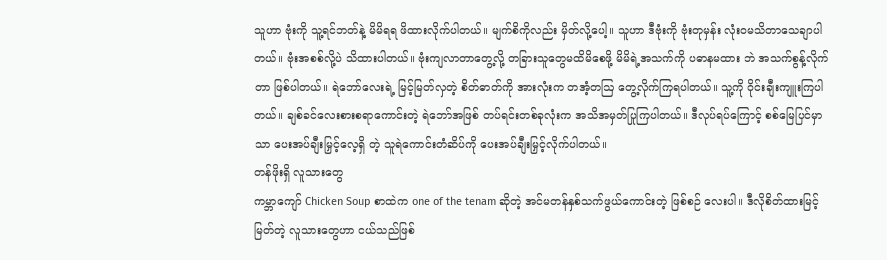သူဟာ ဗုံးကို သူ့ရင်ဘတ်နဲ့ မိမိရရ ဖိထားလိုက်ပါတယ်။ မျက်စိကိုလည်း မှိတ်လို့ပေါ့။ သူဟာ ဒီဗုံးကို ဗုံးတုမှန်း လုံးဝမသိတာသေချာပါတယ်။ ဗုံးအစစ်လို့ပဲ သိထားပါတယ်။ ဗုံးကျလာတာတွေ့လို့ တခြားသူတွေမထိမိစေဖို့ မိမိရဲ့အသက်ကို ပဓာနမထား ဘဲ အသက်စွန့်လိုက်တာ ဖြစ်ပါတယ်။ ရဲဘော်လေးရဲ့ မြင့်မြတ်လှတဲ့ စိတ်ဓာတ်ကို အားလုံးက တအံ့တဩ တွေ့လိုက်ကြရပါတယ်။ သူ့ကို ဝိုင်းချီးကျူးကြပါတယ်။ ချစ်ခင်လေးစားစရာကောင်းတဲ့ ရဲဘော်အဖြစ် တပ်ရင်းတစ်ခုလုံးက အသိအမှတ်ပြုကြပါတယ်။ ဒီလုပ်ရပ်ကြောင့် စစ်မြေပြင်မှာသာ ပေးအပ်ချီးမြှင့်လေ့ရှိ တဲ့ သူရဲကောင်းတံဆိပ်ကို ပေးအပ်ချီးမြှင့်လိုက်ပါတယ်။
တန်ဖိုးရှိ လူသားတွေ
ကမ္ဘာကျော် Chicken Soup စာထဲက one of the tenam ဆိုတဲ့ အင်မတန်နှစ်သက်ဖွယ်ကောင်းတဲ့ ဖြစ်စဉ် လေးပါ။ ဒီလိုစိတ်ထားမြင့်မြတ်တဲ့ လူသားတွေဟာ ငယ်သည်ဖြစ်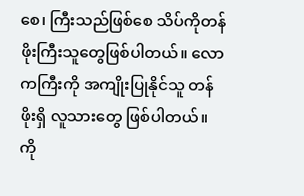စေ၊ ကြီးသည်ဖြစ်စေ သိပ်ကိုတန်ဖိုးကြီးသူတွေဖြစ်ပါတယ်။ လောကကြီးကို အကျိုးပြုနိုင်သူ တန်ဖိုးရှိ လူသားတွေ ဖြစ်ပါတယ်။ ကို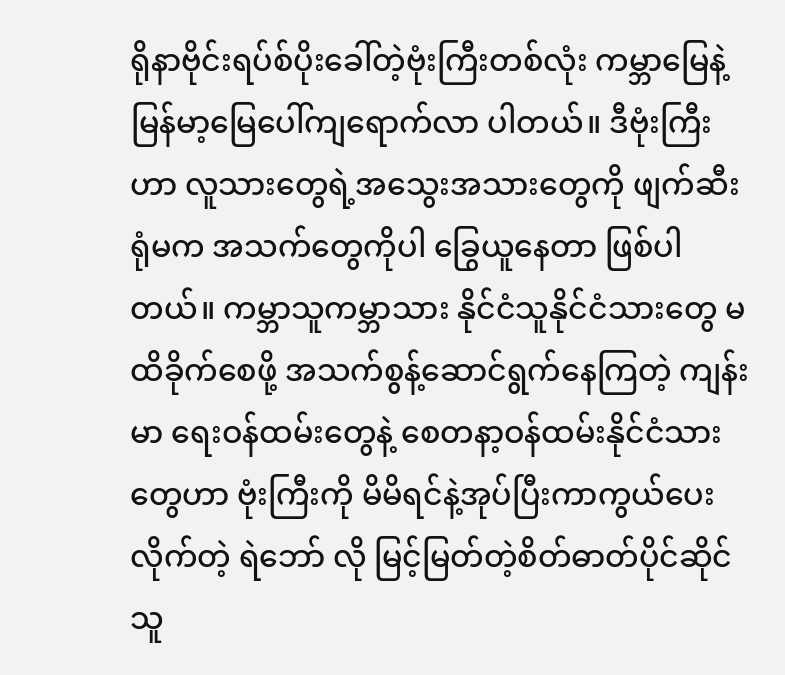ရိုနာဗိုင်းရပ်စ်ပိုးခေါ်တဲ့ဗုံးကြီးတစ်လုံး ကမ္ဘာမြေနဲ့ မြန်မာ့မြေပေါ်ကျရောက်လာ ပါတယ်။ ဒီဗုံးကြီးဟာ လူသားတွေရဲ့အသွေးအသားတွေကို ဖျက်ဆီးရုံမက အသက်တွေကိုပါ ခြွေယူနေတာ ဖြစ်ပါ တယ်။ ကမ္ဘာသူကမ္ဘာသား နိုင်ငံသူနိုင်ငံသားတွေ မထိခိုက်စေဖို့ အသက်စွန့်ဆောင်ရွက်နေကြတဲ့ ကျန်းမာ ရေးဝန်ထမ်းတွေနဲ့ စေတနာ့ဝန်ထမ်းနိုင်ငံသားတွေဟာ ဗုံးကြီးကို မိမိရင်နဲ့အုပ်ပြီးကာကွယ်ပေးလိုက်တဲ့ ရဲဘော် လို မြင့်မြတ်တဲ့စိတ်ဓာတ်ပိုင်ဆိုင်သူ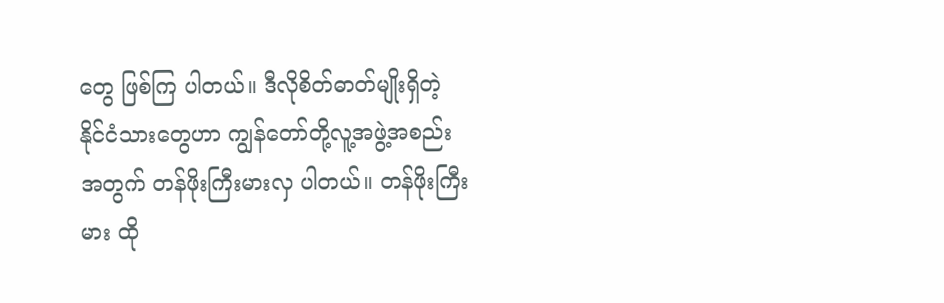တွေ ဖြစ်ကြ ပါတယ်။ ဒီလိုစိတ်ဓာတ်မျိုးရှိတဲ့ နိုင်ငံသားတွေဟာ ကျွန်တော်တို့လူ့အဖွဲ့အစည်းအတွက် တန်ဖိုးကြီးမားလှ ပါတယ်။ တန်ဖိုးကြီးမား ထို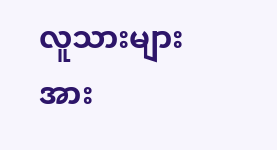လူသားများအား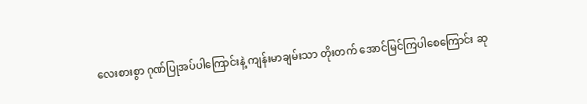လေးစားစွာ ဂုဏ်ပြုအပ်ပါကြောင်းနဲ့ ကျန်းမာချမ်းသာ တိုးတက် အောင်မြင်ကြပါစေကြောင်း ဆု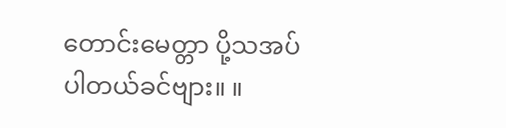တောင်းမေတ္တာ ပို့သအပ် ပါတယ်ခင်ဗျား။ ။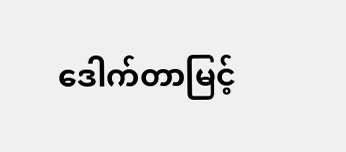ဒေါက်တာမြင့်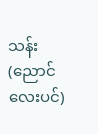သန်း(ညောင်လေးပင်)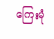ကြေးမုံ